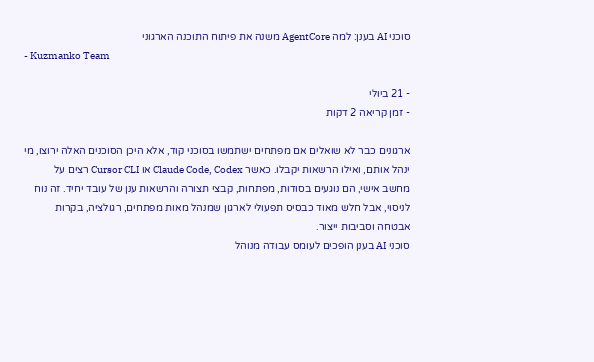סוכני AI בענן: למה AgentCore משנה את פיתוח התוכנה הארגוני
- Kuzmanko Team

- 21 ביולי
- זמן קריאה 2 דקות

ארגונים כבר לא שואלים אם מפתחים ישתמשו בסוכני קוד, אלא היכן הסוכנים האלה ירוצו, מי ינהל אותם, ואילו הרשאות יקבלו. כאשר Claude Code, Codex או Cursor CLI רצים על מחשב אישי, הם נוגעים בסודות, מפתחות, קבצי תצורה והרשאות ענן של עובד יחיד. זה נוח לניסוי, אבל חלש מאוד כבסיס תפעולי לארגון שמנהל מאות מפתחים, רגולציה, בקרות אבטחה וסביבות ייצור.
סוכני AI בענן הופכים לעומס עבודה מנוהל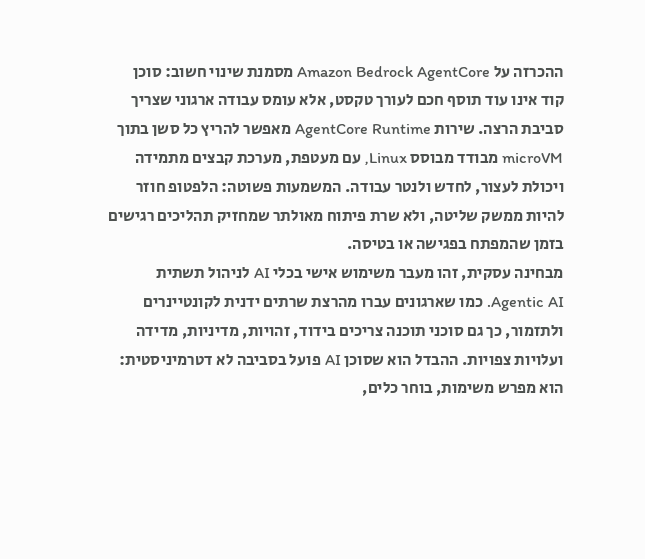ההכרזה על Amazon Bedrock AgentCore מסמנת שינוי חשוב: סוכן קוד אינו עוד תוסף חכם לעורך טקסט, אלא עומס עבודה ארגוני שצריך סביבת הרצה. שירות AgentCore Runtime מאפשר להריץ כל סשן בתוך microVM מבודד מבוסס Linux, עם מעטפת, מערכת קבצים מתמידה ויכולת לעצור, לחדש ולנטר עבודה. המשמעות פשוטה: הלפטופ חוזר להיות ממשק שליטה, ולא שרת פיתוח מאולתר שמחזיק תהליכים רגישים בזמן שהמפתח בפגישה או בטיסה.
מבחינה עסקית, זהו מעבר משימוש אישי בכלי AI לניהול תשתית Agentic AI. כמו שארגונים עברו מהרצת שרתים ידנית לקונטיינרים ולתזמור, כך גם סוכני תוכנה צריכים בידוד, זהויות, מדיניות, מדידה ועלויות צפויות. ההבדל הוא שסוכן AI פועל בסביבה לא דטרמיניסטית: הוא מפרש משימות, בוחר כלים,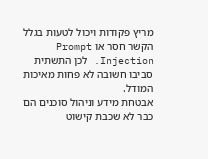מריץ פקודות ויכול לטעות בגלל הקשר חסר או Prompt Injection. לכן התשתית סביבו חשובה לא פחות מאיכות המודל.
אבטחת מידע וניהול סוכנים הם כבר לא שכבת קישוט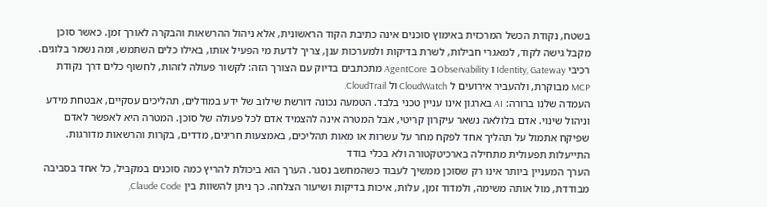בשטח, נקודת הכשל המרכזית באימוץ סוכנים אינה כתיבת הקוד הראשונית, אלא ניהול ההרשאות והבקרה לאורך זמן. כאשר סוכן מקבל גישה לקוד, למאגרי חבילות, לשרת בדיקות ולמערכות ענן, צריך לדעת מי הפעיל אותו, באילו כלים השתמש, ומה נשמר בלוגים. רכיבי Identity, Gateway ו Observability ב AgentCore מתכתבים בדיוק עם הצורך הזה: לקשור פעולה לזהות, לחשוף כלים דרך נקודת MCP מבוקרת, ולהעביר אירועים ל CloudWatch ול CloudTrail.
העמדה שלנו ברורה: AI בארגון אינו עניין טכני בלבד. הטמעה נכונה דורשת שילוב של ידע במודלים, תהליכים עסקיים, אבטחת מידע וניהול שינוי. אדם בלולאה נשאר עיקרון קריטי, אבל המטרה אינה להצמיד אדם לכל פעולה של סוכן. המטרה היא לאפשר לאדם שפיקח אתמול על תהליך אחד לפקח מחר על עשרות או מאות תהליכים, באמצעות חריגים, מדדים, בקרות והרשאות מדורגות.
התייעלות תפעולית מתחילה בארכיטקטורה ולא בכלי בודד
הערך המעניין ביותר אינו רק שסוכן ממשיך לעבוד כשהמחשב נסגר. הערך הוא ביכולת להריץ כמה סוכנים במקביל, כל אחד בסביבה מבודדת, מול אותה משימה, ולמדוד זמן, עלות, איכות בדיקות ושיעור הצלחה. כך ניתן להשוות בין Claude Code,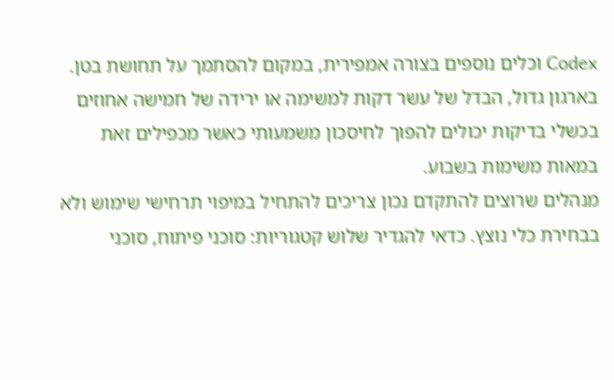Codex וכלים נוספים בצורה אמפירית, במקום להסתמך על תחושת בטן. בארגון גדול, הבדל של עשר דקות למשימה או ירידה של חמישה אחוזים בכשלי בדיקות יכולים להפוך לחיסכון משמעותי כאשר מכפילים זאת במאות משימות בשבוע.
מנהלים שרוצים להתקדם נכון צריכים להתחיל במיפוי תרחישי שימוש ולא בבחירת כלי נוצץ. כדאי להגדיר שלוש קטגוריות: סוכני פיתוח, סוכני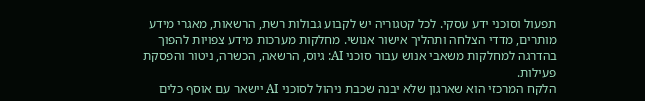תפעול וסוכני ידע עסקי. לכל קטגוריה יש לקבוע גבולות רשת, הרשאות, מאגרי מידע מותרים, מדדי הצלחה ותהליך אישור אנושי. מחלקות מערכות מידע צפויות להפוך בהדרגה למחלקות משאבי אנוש עבור סוכני AI: גיוס, הרשאה, הכשרה, ניטור והפסקת פעילות.
הלקח המרכזי הוא שארגון שלא יבנה שכבת ניהול לסוכני AI יישאר עם אוסף כלים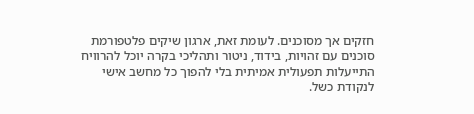חזקים אך מסוכנים. לעומת זאת, ארגון שיקים פלטפורמת סוכנים עם זהויות, בידוד, ניטור ותהליכי בקרה יוכל להרוויח התייעלות תפעולית אמיתית בלי להפוך כל מחשב אישי לנקודת כשל.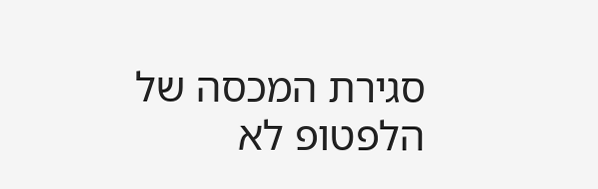סגירת המכסה של הלפטופ לא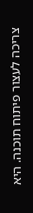צריכה לעצור פיתוח תוכנה. היא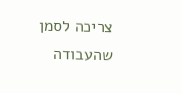צריכה לסמן שהעבודה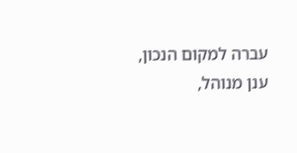עברה למקום הנכון, ענן מנוהל,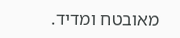מאובטח ומדיד.